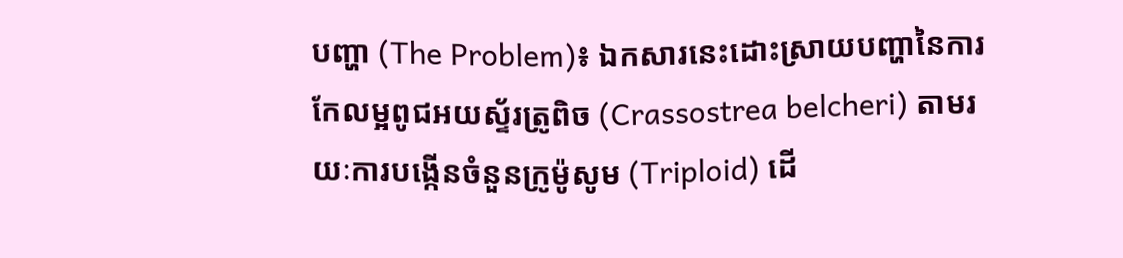បញ្ហា (The Problem)៖ ឯកសារនេះដោះស្រាយបញ្ហានៃការកែលម្អពូជអយស្ទ័រត្រូពិច (Crassostrea belcheri) តាមរយៈការបង្កើនចំនួនក្រូម៉ូសូម (Triploid) ដើ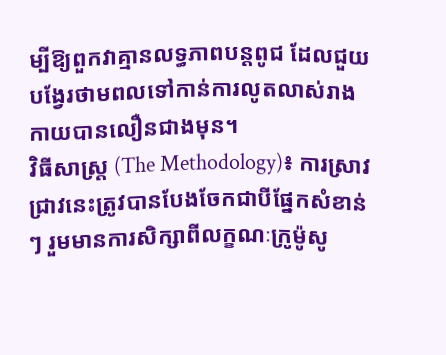ម្បីឱ្យពួកវាគ្មានលទ្ធភាពបន្តពូជ ដែលជួយបង្វែរថាមពលទៅកាន់ការលូតលាស់រាងកាយបានលឿនជាងមុន។
វិធីសាស្ត្រ (The Methodology)៖ ការស្រាវជ្រាវនេះត្រូវបានបែងចែកជាបីផ្នែកសំខាន់ៗ រួមមានការសិក្សាពីលក្ខណៈក្រូម៉ូសូ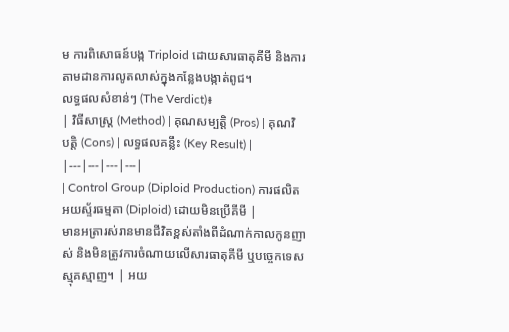ម ការពិសោធន៍បង្ក Triploid ដោយសារធាតុគីមី និងការតាមដានការលូតលាស់ក្នុងកន្លែងបង្កាត់ពូជ។
លទ្ធផលសំខាន់ៗ (The Verdict)៖
| វិធីសាស្ត្រ (Method) | គុណសម្បត្តិ (Pros) | គុណវិបត្តិ (Cons) | លទ្ធផលគន្លឹះ (Key Result) |
|---|---|---|---|
| Control Group (Diploid Production) ការផលិតអយស្ទ័រធម្មតា (Diploid) ដោយមិនប្រើគីមី |
មានអត្រារស់រានមានជីវិតខ្ពស់តាំងពីដំណាក់កាលកូនញាស់ និងមិនត្រូវការចំណាយលើសារធាតុគីមី ឬបច្ចេកទេសស្មុគស្មាញ។ | អយ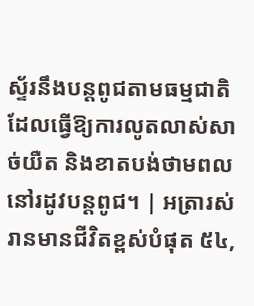ស្ទ័រនឹងបន្តពូជតាមធម្មជាតិ ដែលធ្វើឱ្យការលូតលាស់សាច់យឺត និងខាតបង់ថាមពលនៅរដូវបន្តពូជ។ | អត្រារស់រានមានជីវិតខ្ពស់បំផុត ៥៤,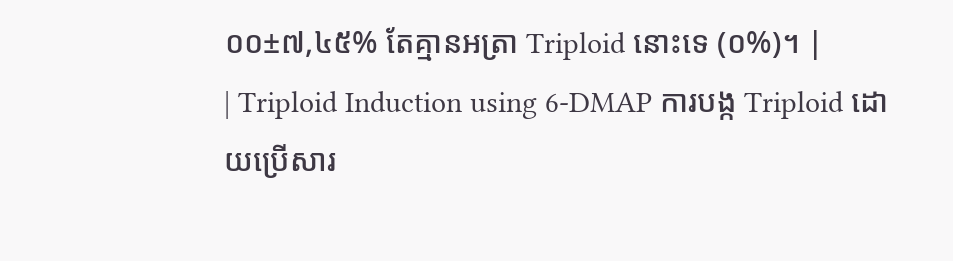០០±៧,៤៥% តែគ្មានអត្រា Triploid នោះទេ (០%)។ |
| Triploid Induction using 6-DMAP ការបង្ក Triploid ដោយប្រើសារ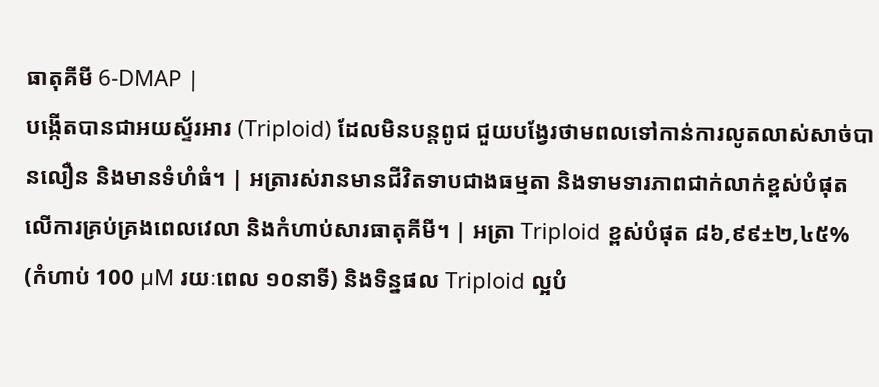ធាតុគីមី 6-DMAP |
បង្កើតបានជាអយស្ទ័រអារ (Triploid) ដែលមិនបន្តពូជ ជួយបង្វែរថាមពលទៅកាន់ការលូតលាស់សាច់បានលឿន និងមានទំហំធំ។ | អត្រារស់រានមានជីវិតទាបជាងធម្មតា និងទាមទារភាពជាក់លាក់ខ្ពស់បំផុតលើការគ្រប់គ្រងពេលវេលា និងកំហាប់សារធាតុគីមី។ | អត្រា Triploid ខ្ពស់បំផុត ៨៦,៩៩±២,៤៥% (កំហាប់ 100 µM រយៈពេល ១០នាទី) និងទិន្នផល Triploid ល្អបំ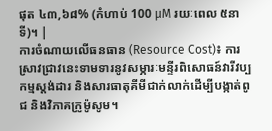ផុត ៤៣,៦៨% (កំហាប់ 100 µM រយៈពេល ៥នាទី)។ |
ការចំណាយលើធនធាន (Resource Cost)៖ ការស្រាវជ្រាវនេះទាមទារនូវសម្ភារៈមន្ទីរពិសោធន៍វារីវប្បកម្មស្តង់ដារ និងសារធាតុគីមីជាក់លាក់ដើម្បីបង្កាត់ពូជ និងវិភាគក្រូម៉ូសូម។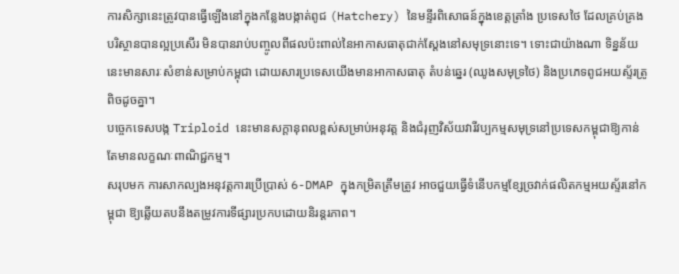ការសិក្សានេះត្រូវបានធ្វើឡើងនៅក្នុងកន្លែងបង្កាត់ពូជ (Hatchery) នៃមន្ទីរពិសោធន៍ក្នុងខេត្តត្រាំង ប្រទេសថៃ ដែលគ្រប់គ្រងបរិស្ថានបានល្អប្រសើរ មិនបានរាប់បញ្ចូលពីផលប៉ះពាល់នៃអាកាសធាតុជាក់ស្តែងនៅសមុទ្រនោះទេ។ ទោះជាយ៉ាងណា ទិន្នន័យនេះមានសារៈសំខាន់សម្រាប់កម្ពុជា ដោយសារប្រទេសយើងមានអាកាសធាតុ តំបន់ឆ្នេរ (ឈូងសមុទ្រថៃ) និងប្រភេទពូជអយស្ទ័រត្រូពិចដូចគ្នា។
បច្ចេកទេសបង្ក Triploid នេះមានសក្តានុពលខ្ពស់សម្រាប់អនុវត្ត និងជំរុញវិស័យវារីវប្បកម្មសមុទ្រនៅប្រទេសកម្ពុជាឱ្យកាន់តែមានលក្ខណៈពាណិជ្ជកម្ម។
សរុបមក ការសាកល្បងអនុវត្តការប្រើប្រាស់ 6-DMAP ក្នុងកម្រិតត្រឹមត្រូវ អាចជួយធ្វើទំនើបកម្មខ្សែច្រវាក់ផលិតកម្មអយស្ទ័រនៅកម្ពុជា ឱ្យឆ្លើយតបនឹងតម្រូវការទីផ្សារប្រកបដោយនិរន្តរភាព។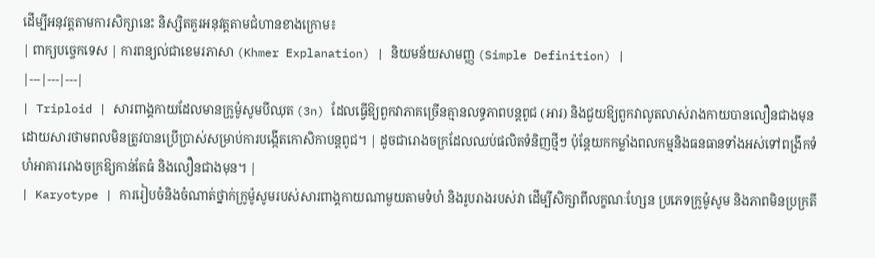ដើម្បីអនុវត្តតាមការសិក្សានេះ និស្សិតគួរអនុវត្តតាមជំហានខាងក្រោម៖
| ពាក្យបច្ចេកទេស | ការពន្យល់ជាខេមរភាសា (Khmer Explanation) | និយមន័យសាមញ្ញ (Simple Definition) |
|---|---|---|
| Triploid | សារពាង្គកាយដែលមានក្រូម៉ូសូមបីឈុត (3n) ដែលធ្វើឱ្យពួកវាភាគច្រើនគ្មានលទ្ធភាពបន្តពូជ (អារ) និងជួយឱ្យពួកវាលូតលាស់រាងកាយបានលឿនជាងមុន ដោយសារថាមពលមិនត្រូវបានប្រើប្រាស់សម្រាប់ការបង្កើតកោសិកាបន្តពូជ។ | ដូចជារោងចក្រដែលឈប់ផលិតទំនិញថ្មីៗ ប៉ុន្តែយកកម្លាំងពលកម្មនិងធនធានទាំងអស់ទៅពង្រីកទំហំអាគាររោងចក្រឱ្យកាន់តែធំ និងលឿនជាងមុន។ |
| Karyotype | ការរៀបចំនិងចំណាត់ថ្នាក់ក្រូម៉ូសូមរបស់សារពាង្គកាយណាមួយតាមទំហំ និងរូបរាងរបស់វា ដើម្បីសិក្សាពីលក្ខណៈហ្សែន ប្រភេទក្រូម៉ូសូម និងភាពមិនប្រក្រតី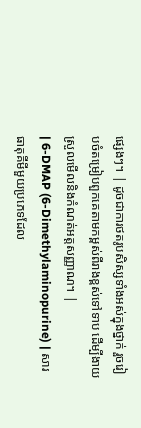ផ្សេងៗ។ | ដូចជាការថតរូបសិស្សទាំងអស់ក្នុងថ្នាក់ រួចរៀបចំតម្រៀបពួកគេតាមកម្ពស់ពីរាងខ្ពស់ទៅទាប ដើម្បីងាយស្រួលមើលនិងកំណត់អត្តសញ្ញាណ។ |
| 6-DMAP (6-Dimethylaminopurine) | សារធាតុគីមីមួយប្រភេទដែល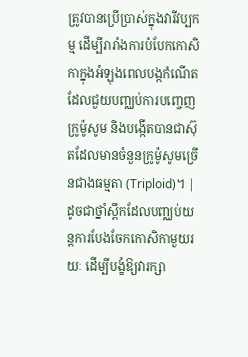ត្រូវបានប្រើប្រាស់ក្នុងវារីវប្បកម្ម ដើម្បីរារាំងការបំបែកកោសិកាក្នុងអំឡុងពេលបង្កកំណើត ដែលជួយបញ្ឈប់ការបញ្ចេញក្រូម៉ូសូម និងបង្កើតបានជាស៊ុតដែលមានចំនួនក្រូម៉ូសូមច្រើនជាងធម្មតា (Triploid)។ | ដូចជាថ្នាំស្ពឹកដែលបញ្ឈប់យន្តការបែងចែកកោសិកាមួយរយៈ ដើម្បីបង្ខំឱ្យវារក្សា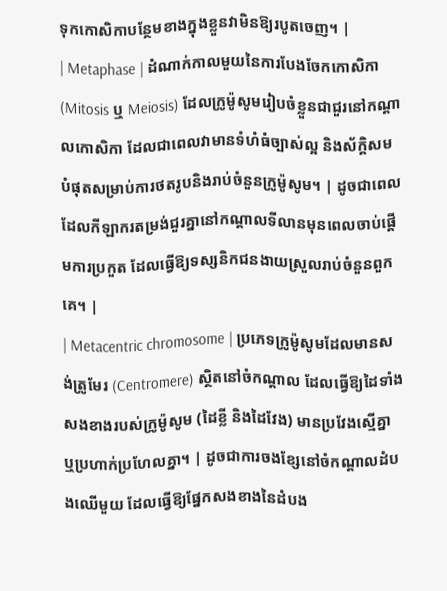ទុកកោសិកាបន្ថែមខាងក្នុងខ្លួនវាមិនឱ្យរបូតចេញ។ |
| Metaphase | ដំណាក់កាលមួយនៃការបែងចែកកោសិកា (Mitosis ឬ Meiosis) ដែលក្រូម៉ូសូមរៀបចំខ្លួនជាជួរនៅកណ្តាលកោសិកា ដែលជាពេលវាមានទំហំធំច្បាស់ល្អ និងស័ក្តិសមបំផុតសម្រាប់ការថតរូបនិងរាប់ចំនួនក្រូម៉ូសូម។ | ដូចជាពេលដែលកីឡាករតម្រង់ជួរគ្នានៅកណ្តាលទីលានមុនពេលចាប់ផ្តើមការប្រកួត ដែលធ្វើឱ្យទស្សនិកជនងាយស្រួលរាប់ចំនួនពួកគេ។ |
| Metacentric chromosome | ប្រភេទក្រូម៉ូសូមដែលមានសង់ត្រូមែរ (Centromere) ស្ថិតនៅចំកណ្តាល ដែលធ្វើឱ្យដៃទាំងសងខាងរបស់ក្រូម៉ូសូម (ដៃខ្លី និងដៃវែង) មានប្រវែងស្មើគ្នា ឬប្រហាក់ប្រហែលគ្នា។ | ដូចជាការចងខ្សែនៅចំកណ្តាលដំបងឈើមួយ ដែលធ្វើឱ្យផ្នែកសងខាងនៃដំបង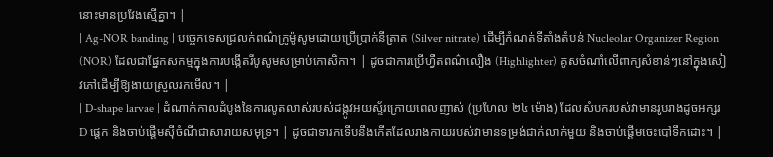នោះមានប្រវែងស្មើគ្នា។ |
| Ag-NOR banding | បច្ចេកទេសជ្រលក់ពណ៌ក្រូម៉ូសូមដោយប្រើប្រាក់នីត្រាត (Silver nitrate) ដើម្បីកំណត់ទីតាំងតំបន់ Nucleolar Organizer Region (NOR) ដែលជាផ្នែកសកម្មក្នុងការបង្កើតរីបូសូមសម្រាប់កោសិកា។ | ដូចជាការប្រើហ្វឺតពណ៌លឿង (Highlighter) គូសចំណាំលើពាក្យសំខាន់ៗនៅក្នុងសៀវភៅដើម្បីឱ្យងាយស្រួលរកមើល។ |
| D-shape larvae | ដំណាក់កាលដំបូងនៃការលូតលាស់របស់ដង្កូវអយស្ទ័រក្រោយពេលញាស់ (ប្រហែល ២៤ ម៉ោង) ដែលសំបករបស់វាមានរូបរាងដូចអក្សរ D ផ្តេក និងចាប់ផ្តើមស៊ីចំណីជាសារាយសមុទ្រ។ | ដូចជាទារកទើបនឹងកើតដែលរាងកាយរបស់វាមានទម្រង់ជាក់លាក់មួយ និងចាប់ផ្តើមចេះបៅទឹកដោះ។ |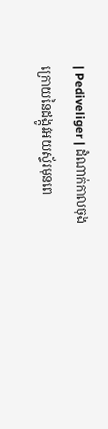| Pediveliger | ដំណាក់កាលចុងក្រោយនៃដង្កូវអយស្ទ័រមុនពេ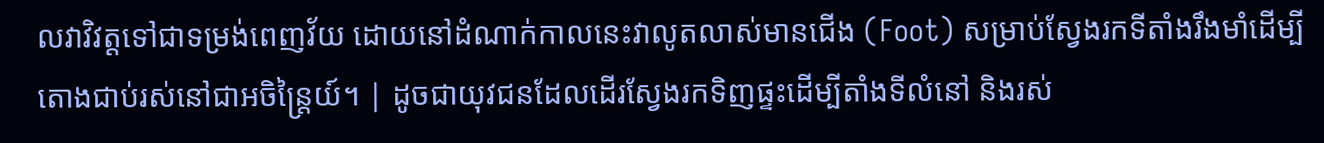លវាវិវត្តទៅជាទម្រង់ពេញវ័យ ដោយនៅដំណាក់កាលនេះវាលូតលាស់មានជើង (Foot) សម្រាប់ស្វែងរកទីតាំងរឹងមាំដើម្បីតោងជាប់រស់នៅជាអចិន្ត្រៃយ៍។ | ដូចជាយុវជនដែលដើរស្វែងរកទិញផ្ទះដើម្បីតាំងទីលំនៅ និងរស់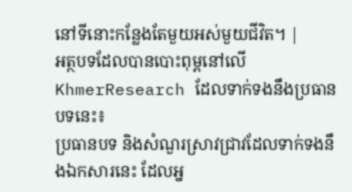នៅទីនោះកន្លែងតែមួយអស់មួយជីវិត។ |
អត្ថបទដែលបានបោះពុម្ពនៅលើ KhmerResearch ដែលទាក់ទងនឹងប្រធានបទនេះ៖
ប្រធានបទ និងសំណួរស្រាវជ្រាវដែលទាក់ទងនឹងឯកសារនេះ ដែលអ្ន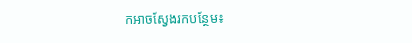កអាចស្វែងរកបន្ថែម៖